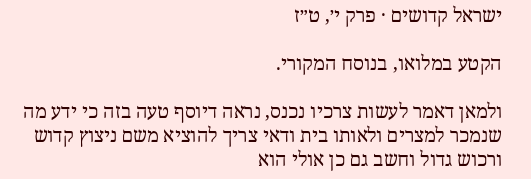ישראל קדושים · פרק י׳, ט״ז

הקטע במלואו, בנוסח המקורי.

ולמאן דאמר לעשות צרכיו נכנס, נראה דיוסף טעה בזה כי ידע מה שנמכר למצרים ולאותו בית ודאי צריך להוציא משם ניצוץ קדוש ורכוש גדול וחשב גם כן אולי הוא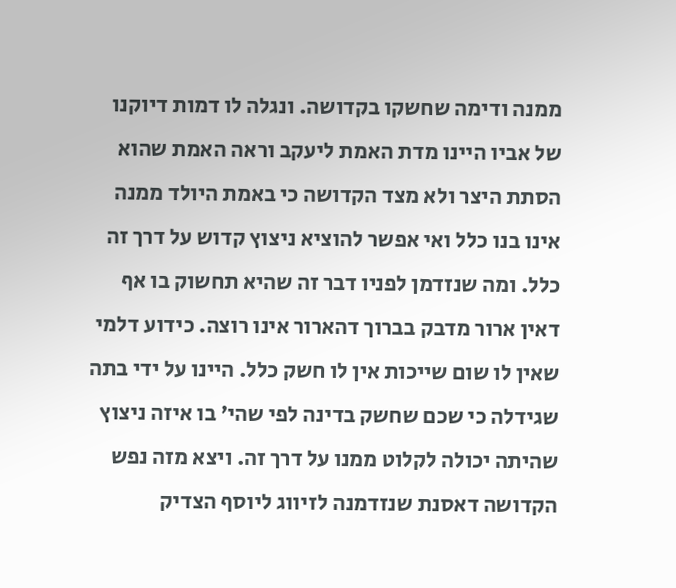ממנה ודימה שחשקו בקדושה. ונגלה לו דמות דיוקנו של אביו היינו מדת האמת ליעקב וראה האמת שהוא הסתת היצר ולא מצד הקדושה כי באמת היולד ממנה אינו בנו כלל ואי אפשר להוציא ניצוץ קדוש על דרך זה כלל. ומה שנזדמן לפניו דבר זה שהיא תחשוק בו אף דאין ארור מדבק בברוך דהארור אינו רוצה. כידוע דלמי שאין לו שום שייכות אין לו חשק כלל. היינו על ידי בתה שגידלה כי שכם שחשק בדינה לפי שהי' בו איזה ניצוץ שהיתה יכולה לקלוט ממנו על דרך זה. ויצא מזה נפש הקדושה דאסנת שנזדמנה לזיווג ליוסף הצדיק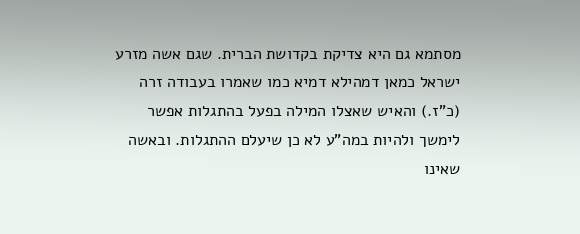מסתמא גם היא צדיקת בקדושת הברית. שגם אשה מזרע ישראל כמאן דמהילא דמיא כמו שאמרו בעבודה זרה (כ"ז.) והאיש שאצלו המילה בפעל בהתגלות אפשר לימשך ולהיות במה"ע לא כן שיעלם ההתגלות. ובאשה שאינו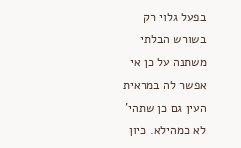בפעל גלוי רק בשורש הבלתי משתנה על כן אי אפשר לה במראית העין גם כן שתהי' לא כמהילא. כיון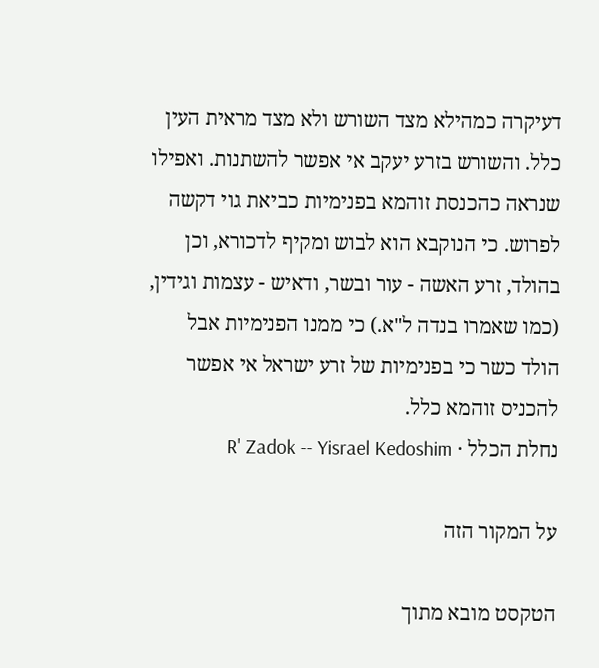דעיקרה כמהילא מצד השורש ולא מצד מראית העין כלל. והשורש בזרע יעקב אי אפשר להשתנות. ואפילו שנראה כהכנסת זוהמא בפנימיות כביאת גוי דקשה לפרוש. כי הנוקבא הוא לבוש ומקיף לדכורא, וכן בהולד, זרע האשה - עור ובשר, ודאיש - עצמות וגידין, (כמו שאמרו בנדה ל"א.) כי ממנו הפנימיות אבל הולד כשר כי בפנימיות של זרע ישראל אי אפשר להכניס זוהמא כלל.
נחלת הכלל · R' Zadok -- Yisrael Kedoshim

על המקור הזה

הטקסט מובא מתוך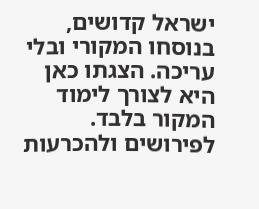ישראל קדושים, בנוסחו המקורי ובלי עריכה. הצגתו כאן היא לצורך לימוד המקור בלבד. לפירושים ולהכרעות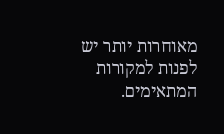מאוחרות יותר יש לפנות למקורות המתאימים.